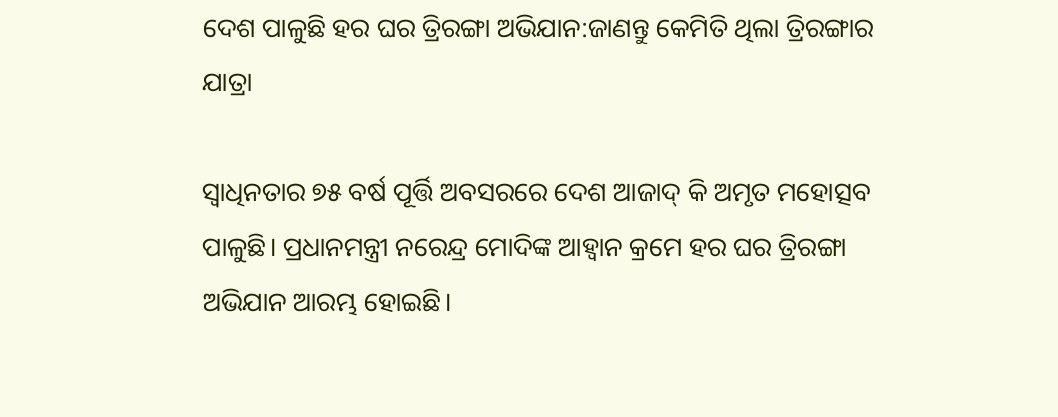ଦେଶ ପାଳୁଛି ହର ଘର ତ୍ରିରଙ୍ଗା ଅଭିଯାନ:ଜାଣନ୍ତୁ କେମିତି ଥିଲା ତ୍ରିରଙ୍ଗାର ଯାତ୍ରା

ସ୍ୱାଧିନତାର ୭୫ ବର୍ଷ ପୂର୍ତ୍ତି ଅବସରରେ ଦେଶ ଆଜାଦ୍ କି ଅମୃତ ମହୋତ୍ସବ ପାଳୁଛି। ପ୍ରଧାନମନ୍ତ୍ରୀ ନରେନ୍ଦ୍ର ମୋଦିଙ୍କ ଆହ୍ୱାନ କ୍ରମେ ହର ଘର ତ୍ରିରଙ୍ଗା ଅଭିଯାନ ଆରମ୍ଭ ହୋଇଛି।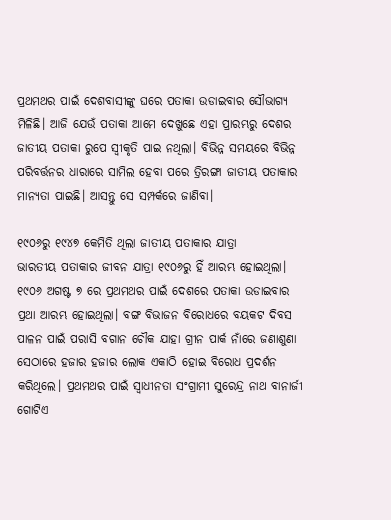ପ୍ରଥମଥର ପାଇଁ ଦେଶବାସୀଙ୍କୁ ଘରେ ପତାକା ଉଡାଇବାର ସୌଭାଗ୍ୟ ମିଳିଛି। ଆଜି ଯେଉଁ ପତାକା ଆମେ ଦେଖୁଛେ ଏହା ପ୍ରାରମ୍ଭରୁ ଦେଶର ଜାତୀୟ ପତାକା ରୁପେ ସ୍ୱୀକୃତି ପାଇ ନଥିଲା। ବିଭିନ୍ନ ସମୟରେ ବିଭିନ୍ନ ପରିବର୍ତ୍ତନର ଧାରାରେ ସାମିଲ ହେବା ପରେ ତ୍ରିରଙ୍ଗା ଜାତୀୟ ପତାକାର ମାନ୍ୟତା ପାଇଛି। ଆସନ୍ତୁ ସେ ସମ୍ପର୍କରେ ଜାଣିବା।

୧୯୦୬ରୁ ୧୯୪୭ କେମିତି ଥିଲା ଜାତୀୟ ପତାକାର ଯାତ୍ରା
ଭାରତୀୟ ପତାକାର ଜୀବନ ଯାତ୍ରା ୧୯୦୬ରୁ ହିଁ ଆରମ୍ଭ ହୋଇଥିଲା। ୧୯୦୬ ଅଗଷ୍ଟ ୭ ରେ ପ୍ରଥମଥର ପାଇଁ ଦେଶରେ ପତାକା ଉଡାଇବାର ପ୍ରଥା ଆରମ୍ଭ ହୋଇଥିଲା। ବଙ୍ଗ ବିଭାଜନ ବିରୋଧରେ ବୟକଟ ଦିବସ ପାଳନ ପାଇଁ ପରାସି ବଗାନ ଚୌକ ଯାହା ଗ୍ରୀନ ପାର୍କ ନାଁରେ ଜଣାଶୁଣା ସେଠାରେ ହଜାର ହଜାର ଲୋକ ଏକାଠି ହୋଇ ବିରୋଧ ପ୍ରଦର୍ଶନ କରିଥିଲେ। ପ୍ରଥମଥର ପାଇଁ ସ୍ୱାଧୀନତା ସଂଗ୍ରାମୀ ସୁରେନ୍ଦ୍ର ନାଥ ବାନାର୍ଜୀ ଗୋଟିଏ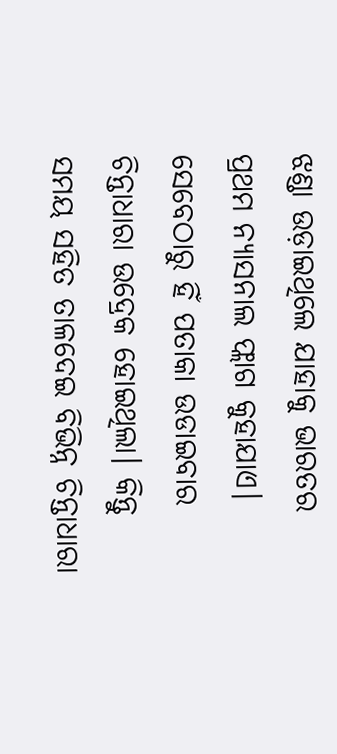ଝଣ୍ଡା ଉଡ଼ାଇଥିଲେ ଯାହାକୁ ଭାରତର ପ୍ରଥମ ନ୍ୟାସନାଲ ଫ୍ଲାଗ କୁହାଯାଏ। ସେବେଠାରୁ ହିଁ ପତାକା ଉଡାଇବାର ଚିନ୍ତାଧାରା ଉଦ୍ରେକ ହୋଇଥିଲା। କିନ୍ତୁ ସମୟ ସହିତ ତାଳଦେଇ ବିଭିନ୍ନ ଚିନ୍ତାଧାରା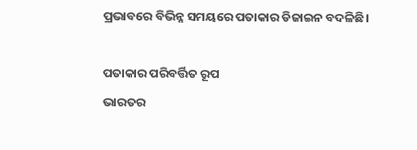ପ୍ରଭାବରେ ବିଭିନ୍ନ ସମୟରେ ପତାକାର ଡିଜାଇନ ବଦଳିଛି।

ପତାକାର ପରିବର୍ତ୍ତିତ ରୂପ
ଭାରତର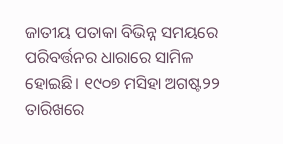ଜାତୀୟ ପତାକା ବିଭିନ୍ନ ସମୟରେ ପରିବର୍ତ୍ତନର ଧାରାରେ ସାମିଳ ହୋଇଛି। ୧୯୦୭ ମସିହା ଅଗଷ୍ଟ୨୨ ତାରିଖରେ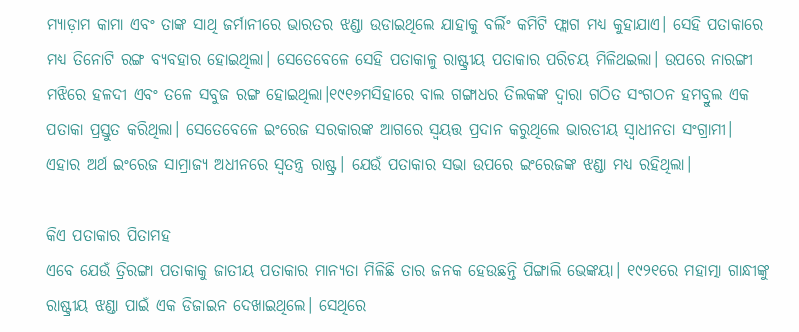ମ୍ୟାଡ଼ାମ କାମା ଏବଂ ତାଙ୍କ ସାଥି ଜର୍ମାନୀରେ ଭାରତର ଝଣ୍ଡା ଉଡାଇଥିଲେ ଯାହାକୁ ବର୍ଲିଂ କମିଟି ଫ୍ଲାଗ ମଧ୍ୟ କୁହାଯାଏ। ସେହି ପତାକାରେ ମଧ୍ୟ ତିନୋଟି ରଙ୍ଗ ବ୍ୟବହାର ହୋଇଥିଲା। ସେତେବେଳେ ସେହି ପତାକାଳୁ ରାଷ୍ଟ୍ରୀୟ ପତାକାର ପରିଚୟ ମିଳିଥଇଲା। ଉପରେ ନାରଙ୍ଗୀ ମଝିରେ ହଳଦୀ ଏବଂ ତଳେ ସବୁଜ ରଙ୍ଗ ହୋଇଥିଲା।୧୯୧୬ମସିହାରେ ବାଲ ଗଙ୍ଗାଧର ତିଲକଙ୍କ ଦ୍ୱାରା ଗଠିତ ସଂଗଠନ ହମବ୍ରୁଲ ଏକ ପତାକା ପ୍ରସ୍ତୁତ କରିଥିଲା। ସେତେବେଳେ ଇଂରେଜ ସରକାରଙ୍କ ଆଗରେ ସ୍ୱୟତ୍ତ ପ୍ରଦାନ କରୁଥିଲେ ଭାରତୀୟ ସ୍ୱାଧୀନତା ସଂଗ୍ରାମୀ। ଏହାର ଅର୍ଥ ଇଂରେଜ ସାମ୍ରାଜ୍ୟ ଅଧୀନରେ ସ୍ୱତନ୍ତ୍ର ରାଷ୍ଟ୍ର। ଯେଉଁ ପତାକାର ସଭା ଉପରେ ଇଂରେଜଙ୍କ ଝଣ୍ଡା ମଧ୍ୟ ରହିଥିଲା।

କିଏ ପତାକାର ପିତାମହ
ଏବେ ଯେଉଁ ତ୍ରିରଙ୍ଗା ପତାକାକୁ ଜାତୀୟ ପତାକାର ମାନ୍ୟତା ମିଳିଛି ତାର ଜନକ ହେଉଛନ୍ତି ପିଙ୍ଗାଲି ଭେଙ୍କୟା। ୧୯୨୧ରେ ମହାତ୍ମା ଗାନ୍ଧୀଙ୍କୁ ରାଷ୍ଟ୍ରୀୟ ଝଣ୍ଡା ପାଇଁ ଏକ ଡିଜାଇନ ଦେଖାଇଥିଲେ। ସେଥିରେ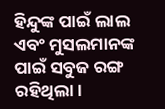ହିନ୍ଦୁଙ୍କ ପାଇଁ ଲାଲ ଏବଂ ମୁସଲମାନଙ୍କ ପାଇଁ ସବୁଜ ରଙ୍ଗ ରହିଥିଲା।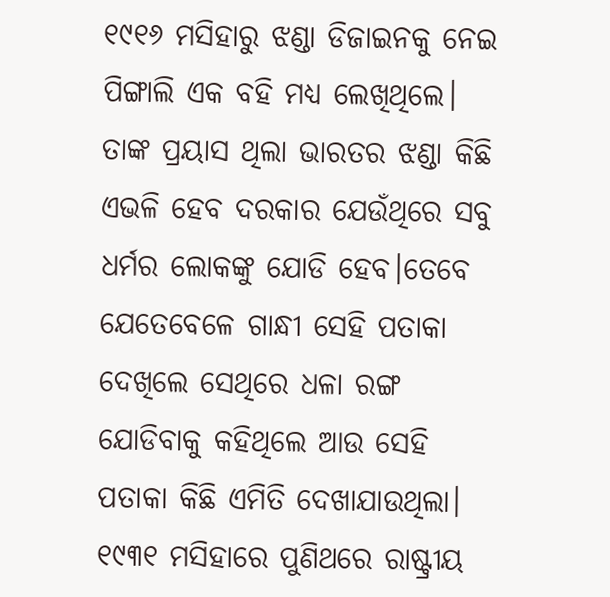୧୯୧୬ ମସିହାରୁ ଝଣ୍ଡା ଡିଜାଇନକୁ ନେଇ ପିଙ୍ଗାଲି ଏକ ବହି ମଧ୍ୟ ଲେଖିଥିଲେ। ତାଙ୍କ ପ୍ରୟାସ ଥିଲା ଭାରତର ଝଣ୍ଡା କିଛି ଏଭଳି ହେବ ଦରକାର ଯେଉଁଥିରେ ସବୁ ଧର୍ମର ଲୋକଙ୍କୁ ଯୋଡି ହେବ।ତେବେ ଯେତେବେଳେ ଗାନ୍ଧୀ ସେହି ପତାକା ଦେଖିଲେ ସେଥିରେ ଧଳା ରଙ୍ଗ ଯୋଡିବାକୁ କହିଥିଲେ ଆଉ ସେହି ପତାକା କିଛି ଏମିତି ଦେଖାଯାଉଥିଲା। ୧୯୩୧ ମସିହାରେ ପୁଣିଥରେ ରାଷ୍ଟ୍ରୀୟ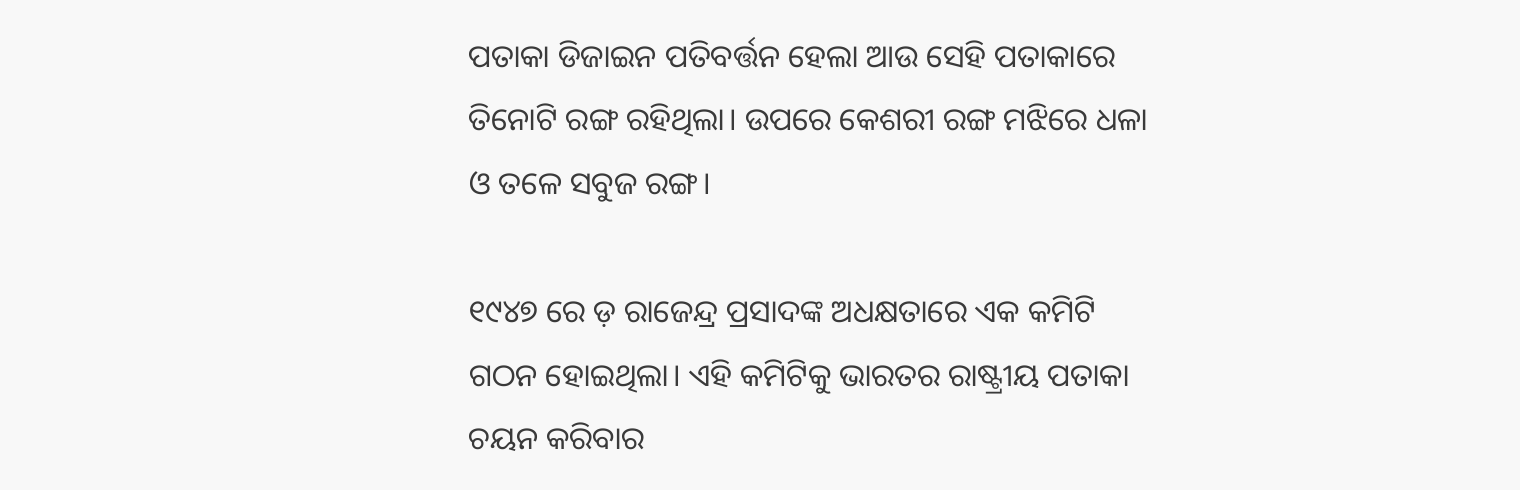ପତାକା ଡିଜାଇନ ପତିବର୍ତ୍ତନ ହେଲା ଆଉ ସେହି ପତାକାରେ ତିନୋଟି ରଙ୍ଗ ରହିଥିଲା। ଉପରେ କେଶରୀ ରଙ୍ଗ ମଝିରେ ଧଳା ଓ ତଳେ ସବୁଜ ରଙ୍ଗ।

୧୯୪୭ ରେ ଡ଼ ରାଜେନ୍ଦ୍ର ପ୍ରସାଦଙ୍କ ଅଧକ୍ଷତାରେ ଏକ କମିଟି ଗଠନ ହୋଇଥିଲା। ଏହି କମିଟିକୁ ଭାରତର ରାଷ୍ଟ୍ରୀୟ ପତାକା ଚୟନ କରିବାର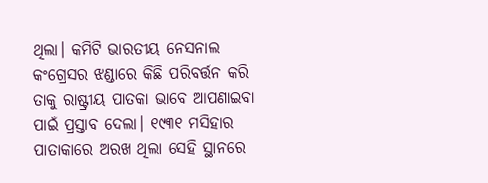ଥିଲା। କମିଟି ଭାରତୀୟ ନେସନାଲ କଂଗ୍ରେସର ଝଣ୍ଡାରେ କିଛି ପରିବର୍ତ୍ତନ କରି ତାକୁ ରାଷ୍ଟ୍ରୀୟ ପାତକା ଭାବେ ଆପଣାଇବା ପାଇଁ ପ୍ରସ୍ତାବ ଦେଲା। ୧୯୩୧ ମସିହାର ପାତାକାରେ ଅରଖ ଥିଲା ସେହି ସ୍ଥାନରେ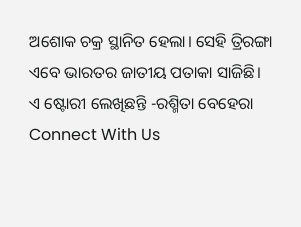ଅଶୋକ ଚକ୍ର ସ୍ଥାନିତ ହେଲା। ସେହି ତ୍ରିରଙ୍ଗା ଏବେ ଭାରତର ଜାତୀୟ ପତାକା ସାଜିଛି।
ଏ ଷ୍ଟୋରୀ ଲେଖିଛନ୍ତି -ରଶ୍ମିତା ବେହେରା
Connect With Us